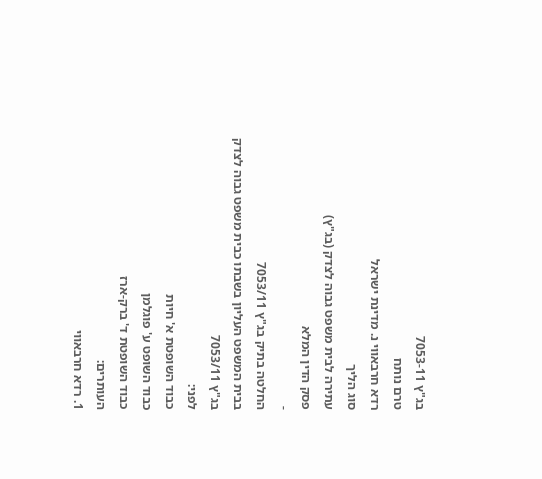בג"ץ 7053-11
טרם נותח
רדא חרבאווי נ. מדינת ישראל
סוג הליך
עתירה לבית משפט גבוה לצדק (בג"ץ)
פסק הדין המלא
-
החלטה בתיק בג"ץ 7053/11
בבית המשפט העליון בשבתו כבית משפט גבוה לצדק
בג"ץ 7053/11
לפני:
כבוד השופטת א' חיות
כבוד השופט ע' פוגלמן
כבוד השופטת ד' ברק-ארז
העותרים:
1. רדא חרבאווי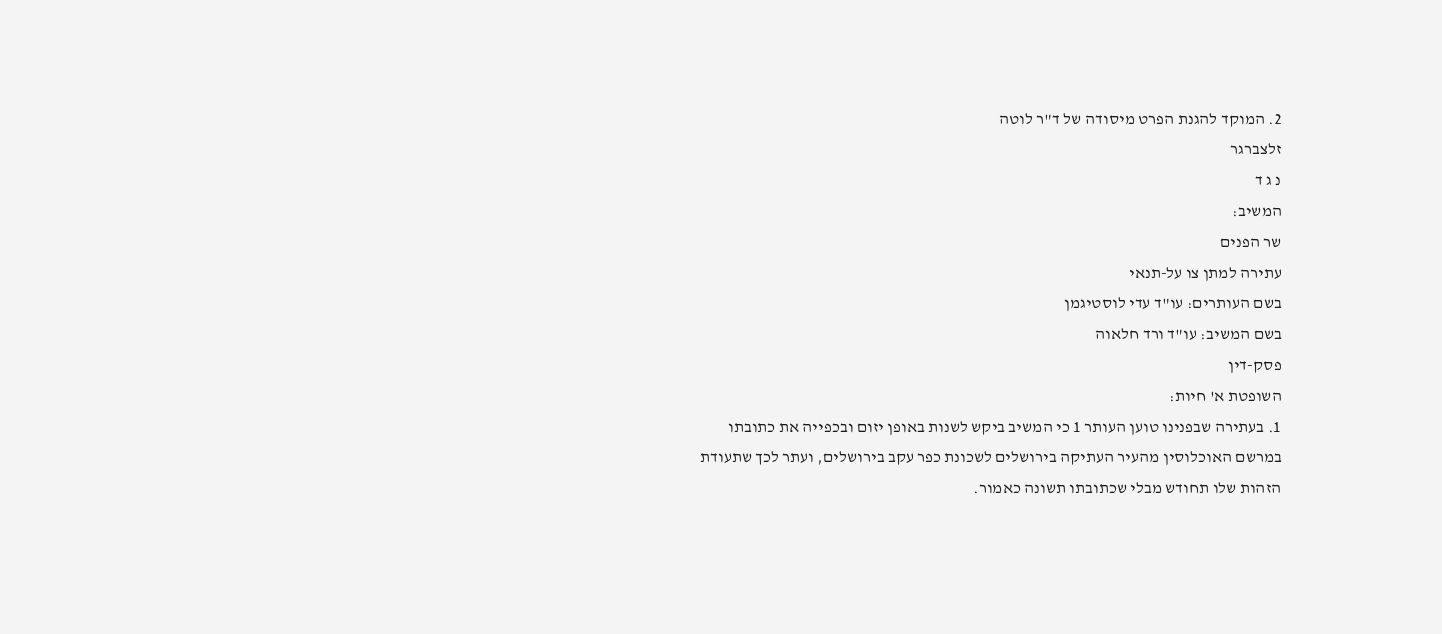2. המוקד להגנת הפרט מיסודה של ד"ר לוטה
זלצברגר
נ ג ד
המשיב:
שר הפנים
עתירה למתן צו על-תנאי
בשם העותרים: עו"ד עדי לוסטיגמן
בשם המשיב: עו"ד ורד חלאוה
פסק-דין
השופטת א' חיות:
1. בעתירה שבפנינו טוען העותר 1 כי המשיב ביקש לשנות באופן יזום ובכפייה את כתובתו במרשם האוכלוסין מהעיר העתיקה בירושלים לשכונת כפר עקב בירושלים, ועתר לכך שתעודת הזהות שלו תחודש מבלי שכתובתו תשונה כאמור.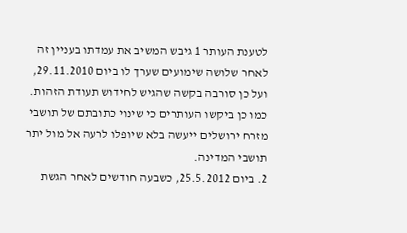לטענת העותר 1 גיבש המשיב את עמדתו בעניין זה לאחר שלושה שימועים שערך לו ביום 29.11.2010, ועל כן סורבה בקשה שהגיש לחידוש תעודת הזהות. כמו כן ביקשו העותרים כי שינוי כתובתם של תושבי מזרח ירושלים ייעשה בלא שיופלו לרעה אל מול יתר תושבי המדינה.
2. ביום 25.5.2012, כשבעה חודשים לאחר הגשת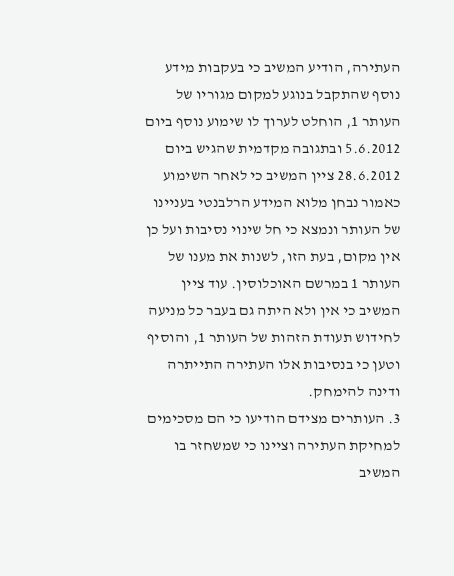העתירה, הודיע המשיב כי בעקבות מידע נוסף שהתקבל בנוגע למקום מגוריו של העותר 1, הוחלט לערוך לו שימוע נוסף ביום 5.6.2012 ובתגובה מקדמית שהגיש ביום 28.6.2012 ציין המשיב כי לאחר השימוע כאמור נבחן מלוא המידע הרלבנטי בעניינו של העותר ונמצא כי חל שינוי נסיבות ועל כן אין מקום, בעת הזו, לשנות את מענו של העותר 1 במרשם האוכלוסין. עוד ציין המשיב כי אין ולא היתה גם בעבר כל מניעה לחידוש תעודת הזהות של העותר 1, והוסיף וטען כי בנסיבות אלו העתירה התייתרה ודינה להימחק.
3. העותרים מצידם הודיעו כי הם מסכימים למחיקת העתירה וציינו כי שמשחזר בו המשיב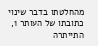מהחלטתו בדבר שינוי כתובתו של העותר 1, התייתרה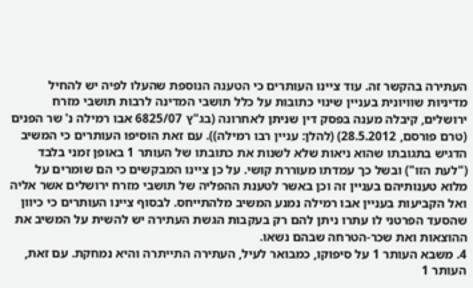העתירה בהקשר זה. עוד ציינו העותרים כי הטענה הנוספת שהעלו לפיה יש להחיל מדיניות שוויונית בעניין שינוי כתובות על כלל תושבי המדינה לרבות תושבי מזרח ירושלים, קיבלה מענה בפסק דין שניתן לאחרונה (בג"ץ 6825/07 אבו רמילה נ' שר הפנים (טרם פורסם, 28.5.2012) (להלן: עניין רבו רמילה)). עם זאת הוסיפו העותרים כי המשיב הדגיש בתגובתו שהוא ניאות שלא לשנות את כתובתו של העותר 1 באופן זמני בלבד ("לעת הזו") ובשל כך עמדתו מעוררת קושי. על כן ציינו המבקשים כי הם שומרים על מלוא טענותיהם בעניין זה וכן באשר לטענת ההפליה של תושבי מזרח ירושלים אשר אליה ואל הקביעות בעניין אבו רמילה נמנע המשיב מלהתייחס. לבסוף ציינו העותרים כי כיוון שהסעד הפרטני לו עתרו ניתן להם רק בעקבות הגשת העתירה יש להשית על המשיב את ההוצאות ואת שכר-הטרחה שבהם נשאו.
4. משבא העותר 1 על סיפוקו, כמבואר לעיל, העתירה התייתרה והיא נמחקת. עם זאת, העותר 1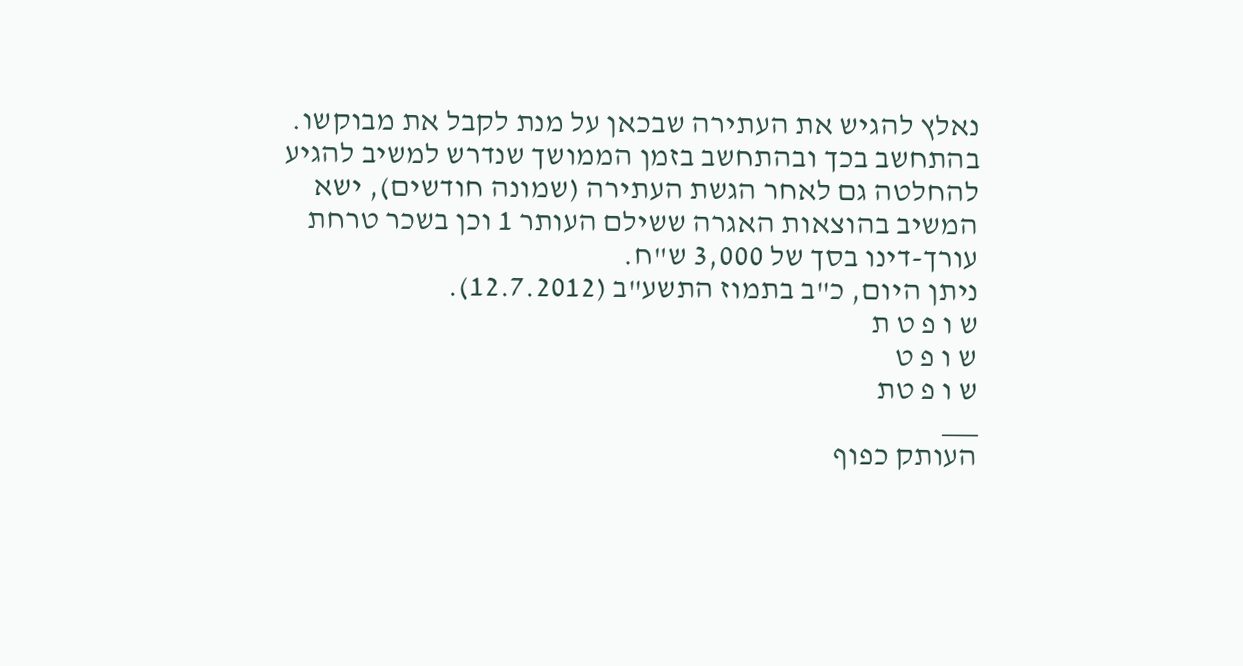נאלץ להגיש את העתירה שבכאן על מנת לקבל את מבוקשו. בהתחשב בכך ובהתחשב בזמן הממושך שנדרש למשיב להגיע להחלטה גם לאחר הגשת העתירה (שמונה חודשים), ישא המשיב בהוצאות האגרה ששילם העותר 1 וכן בשכר טרחת עורך-דינו בסך של 3,000 ש"ח.
ניתן היום, כ"ב בתמוז התשע"ב (12.7.2012).
ש ו פ ט ת
ש ו פ ט
ש ו פ טת
___
העותק כפוף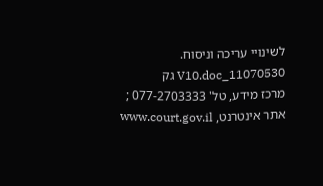לשינויי עריכה וניסוח. 11070530_V10.doc גק
מרכז מידע, טל' 077-2703333 ; אתר אינטרנט, www.court.gov.il